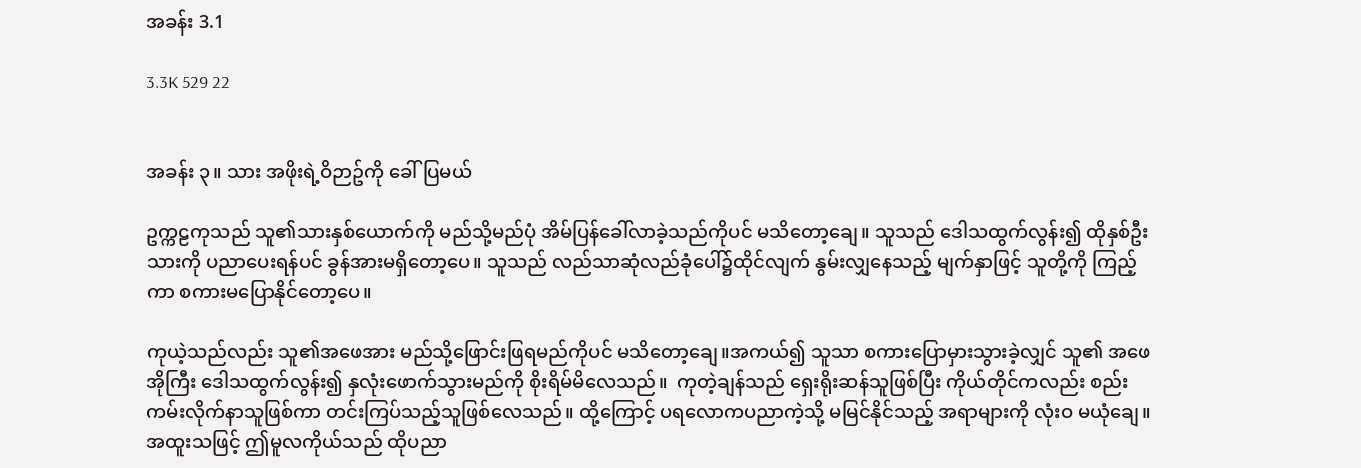အခန်း 3.1

3.3K 529 22


အခန်း ၃။ သား အဖိုးရဲ့ဝိဉာဥ်ကို ခေါ်ပြမယ်

ဥက္ကဠကုသည် သူ၏သားနှစ်ယောက်ကို မည်သို့မည်ပုံ အိမ်ပြန်ခေါ်လာခဲ့သည်ကိုပင် မသိတော့ချေ။ သူသည် ဒေါသထွက်လွန်း၍ ထိုနှစ်ဦးသားကို ပညာပေးရန်ပင် ခွန်အားမရှိတော့ပေ။ သူသည် လည်သာဆုံလည်ခုံပေါ်၌ထိုင်လျက် နွမ်းလျှနေသည့် မျက်နှာဖြင့် သူတို့ကို ကြည့်ကာ စကားမပြောနိုင်တော့ပေ။

ကုယဲ့သည်လည်း သူ၏အဖေအား မည်သို့ဖြောင်းဖြရမည်ကိုပင် မသိတော့ချေ။အကယ်၍ သူသာ စကားပြောမှားသွားခဲ့လျှင် သူ၏ အဖေအိုကြီး ဒေါသထွက်လွန်း၍ နှလုံးဖောက်သွားမည်ကို စိုးရိမ်မိလေသည်။  ကုတဲ့ချန်သည် ရှေးရိုးဆန်သူဖြစ်ပြီး ကိုယ်တိုင်ကလည်း စည်းကမ်းလိုက်နာသူဖြစ်ကာ တင်းကြပ်သည့်သူဖြစ်လေသည်။ ထို့ကြောင့် ပရလောကပညာကဲ့သို့ မမြင်နိုင်သည့် အရာများကို လုံးဝ မယုံချေ။ အထူးသဖြင့် ဤမူလကိုယ်သည် ထိုပညာ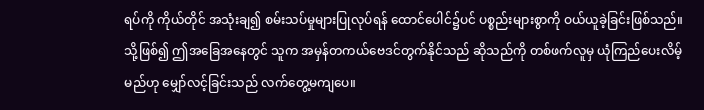ရပ်ကို ကိုယ်တိုင် အသုံးချ၍ စမ်းသပ်မှုများပြုလုပ်ရန် ထောင်ပေါင်၌ပင် ပစ္စည်းများစွာကို ဝယ်ယူခဲ့ခြင်းဖြစ်သည်။ သို့ဖြစ်၍ ဤအခြေအနေတွင် သူက အမှန်တကယ်ဗေဒင်တွက်နိုင်သည် ဆိုသည်ကို တစ်ဖက်လူမှ ယုံကြည်ပေးလိမ့်မည်ဟု မျှော်လင့်ခြင်းသည် လက်တွေ့မကျပေ။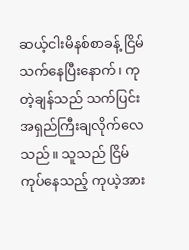ဆယ့်ငါးမိနစ်စာခန့် ငြိမ်သက်နေပြီးနောက်၊ ကုတဲ့ချန်သည် သက်ပြင်းအရှည်ကြီးချလိုက်လေသည်။ သူသည် ငြိမ်ကုပ်နေသည့် ကုယဲ့အား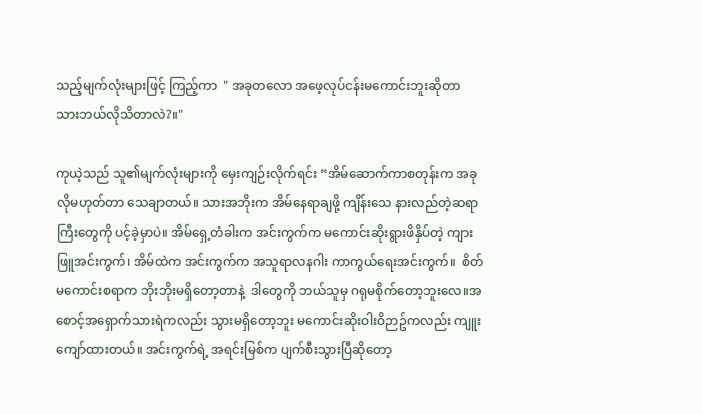သည့်မျက်လုံးများဖြင့် ကြည့်ကာ  " အခုတလော အဖေ့လုပ်ငန်းမကောင်းဘူးဆိုတာ သားဘယ်လိုသိတာလဲ?။"

ကုယဲ့သည် သူ၏မျက်လုံးများကို မှေးကျဉ်းလိုက်ရင်း “အိမ်ဆောက်ကာစတုန်းက အခုလိုမဟုတ်တာ သေချာတယ်။ သားအဘိုးက အိမ်နေရာချဖို့ ကျိန်းသေ နားလည်တဲ့ဆရာကြီးတွေကို ပင့်ခဲ့မှာပဲ။ အိမ်ရှေ့တံခါးက အင်းကွက်က မကောင်းဆိုးရွားဖိနှိပ်တဲ့ ကျားဖြူအင်းကွက်၊ အိမ်ထဲက အင်းကွက်က အသူရာလနဂါး ကာကွယ်ရေးအင်းကွက်။  စိတ်မကောင်းစရာက ဘိုးဘိုးမရှိတော့တာနဲ့  ဒါတွေကို ဘယ်သူမှ ဂရုမစိုက်တော့ဘူးလေ။အစောင့်အရှောက်သားရဲကလည်း သွားမရှိတော့ဘူး မကောင်းဆိုးဝါးဝိဉာဥ်ကလည်း ကျူးကျော်ထားတယ်။ အင်းကွက်ရဲ့ အရင်းမြစ်က ပျက်စီးသွားပြီဆိုတော့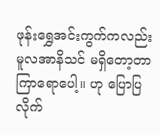ဖုန်းရွှေအင်းကွက်ကလည်း မူလအာနိသင် မရှိတော့တာ ကြာရောပေါ့။ ဟု ပြောပြလိုက်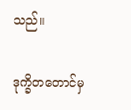သည်။

ဒုက္ခိတတောင်မှ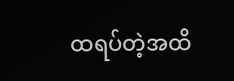ထရပ်တဲ့အထိ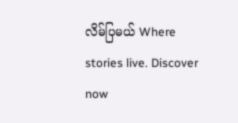လိမ်ပြမယ် Where stories live. Discover now